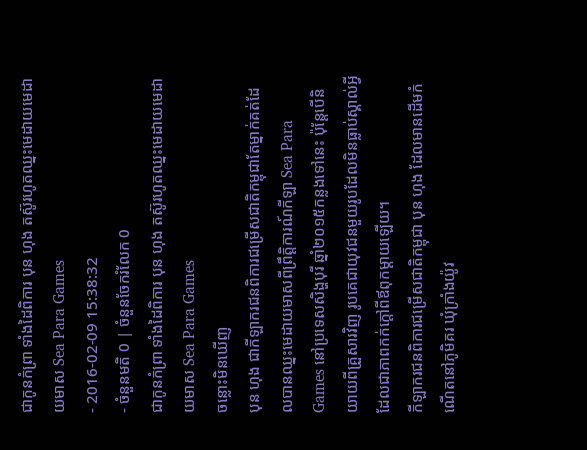ជាកូនកំព្រា ទាំងដៃពិការ បុន ហុង តស៊ូរហូតឈ្នះមេដាយមេដាយមាស Sea Para Games
- 2016-02-09 15:38:32
- ចំនួនមតិ 0 | ចំនួនចែករំលែក 0
ជាកូនកំព្រា ទាំងដៃពិការ បុន ហុង តស៊ូរហូតឈ្នះមេដាយមេដាយមាស Sea Para Games
ចន្លោះមិនឃើញ
បុន ហុង ជាកីឡាករជនពិការជម្រើសជាតិកម្ពុជាតែម្នាក់គត់ដែលបានឈ្នះមេដាយមាសពីព្រឹត្តិការណ៍កីឡា Sea Para Games នៅប្រទេសសិង្ហបុរី ឆ្នាំ២០១៥កន្លងទៅនេះ ប៉ុន្តែបើនិយាយពីគ្រួសារវិញ រូបគេជាយុវជនមួយរូបដែលមិនធ្លាប់ស្គាល់អ្វីដែលជាភាពកក់ក្តៅពីឪពុកម្តាយឡើយ។
កីឡាករជនពិការជម្រើសជាតិកម្ពុជា បុន ហុង ដែលមានដើមកំណើតនៅភូមិគរ ឃុំក្រាំងយ៉ូវ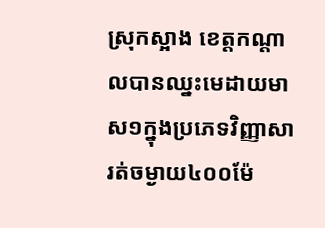ស្រុកស្អាង ខេត្តកណ្ដាលបានឈ្នះមេដាយមាស១ក្នុងប្រភេទវិញ្ញាសារត់ចម្ងាយ៤០០ម៉ែ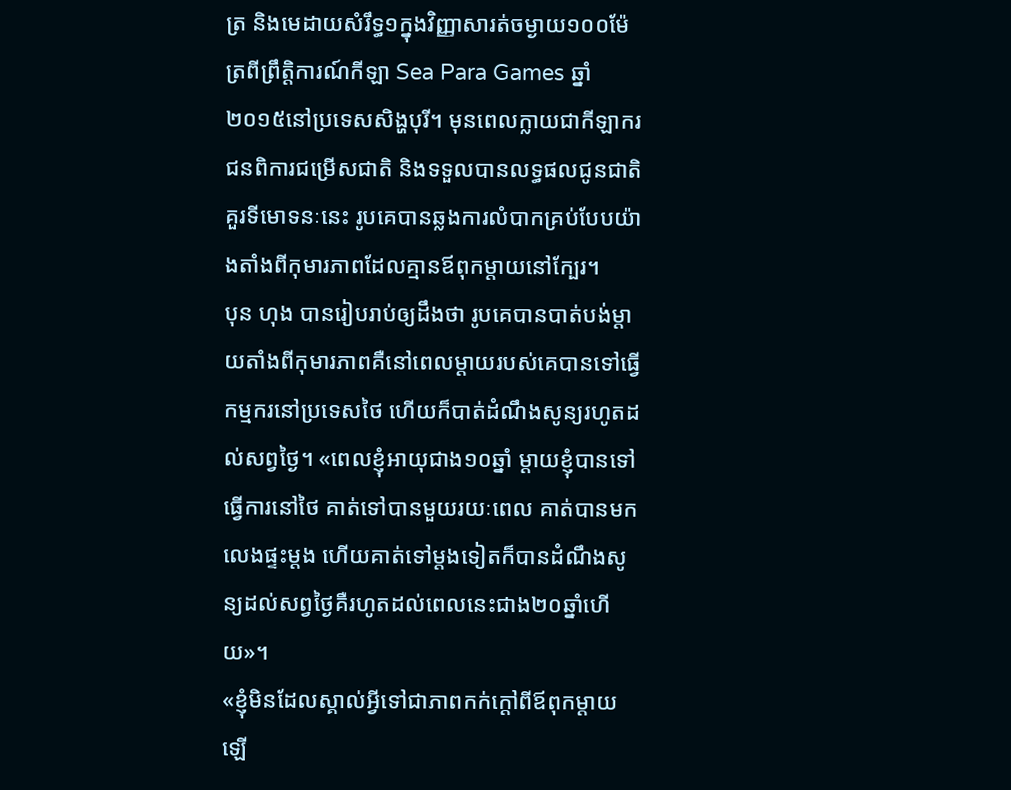ត្រ និងមេដាយសំរឹទ្ធ១ក្នុងវិញ្ញាសារត់ចម្ងាយ១០០ម៉ែត្រពីព្រឹត្តិការណ៍កីឡា Sea Para Games ឆ្នាំ២០១៥នៅប្រទេសសិង្ហបុរី។ មុនពេលក្លាយជាកីឡាករជនពិការជម្រើសជាតិ និងទទួលបានលទ្ធផលជូនជាតិគួរទីមោទនៈនេះ រូបគេបានឆ្លងការលំបាកគ្រប់បែបយ៉ាងតាំងពីកុមារភាពដែលគ្មានឪពុកម្តាយនៅក្បែរ។
បុន ហុង បានរៀបរាប់ឲ្យដឹងថា រូបគេបានបាត់បង់ម្តាយតាំងពីកុមារភាពគឺនៅពេលម្តាយរបស់គេបានទៅធ្វើកម្មករនៅប្រទេសថៃ ហើយក៏បាត់ដំណឹងសូន្យរហូតដល់សព្វថ្ងៃ។ «ពេលខ្ញុំអាយុជាង១០ឆ្នាំ ម្តាយខ្ញុំបានទៅធ្វើការនៅថៃ គាត់ទៅបានមួយរយៈពេល គាត់បានមកលេងផ្ទះម្តង ហើយគាត់ទៅម្តងទៀតក៏បានដំណឹងសូន្យដល់សព្វថ្ងៃគឺរហូតដល់ពេលនេះជាង២០ឆ្នាំហើយ»។
«ខ្ញុំមិនដែលស្គាល់អ្វីទៅជាភាពកក់ក្តៅពីឪពុកម្តាយឡើ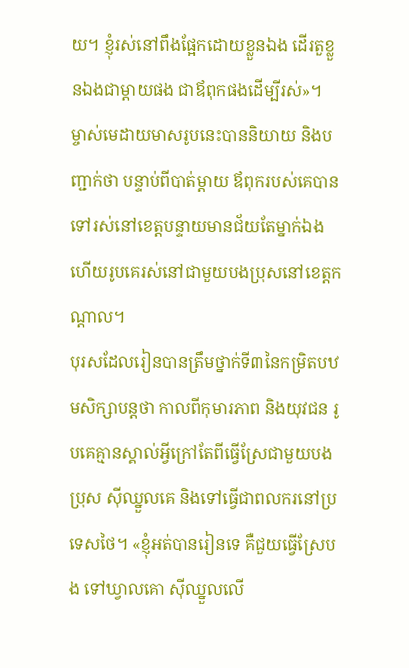យ។ ខ្ញុំរស់នៅពឹងផ្អែកដោយខ្លួនឯង ដើរតួខ្លួនឯងជាម្តាយផង ជាឪពុកផងដើម្បីរស់»។ ម្ចាស់មេដាយមាសរូបនេះបាននិយាយ និងបញ្ជាក់ថា បន្ទាប់ពីបាត់ម្តាយ ឪពុករបស់គេបានទៅរស់នៅខេត្តបន្ទាយមានជ័យតែម្នាក់ឯង ហើយរូបគេរស់នៅជាមួយបងប្រុសនៅខេត្តកណ្តាល។
បុរសដែលរៀនបានត្រឹមថ្នាក់ទី៣នៃកម្រិតបឋមសិក្សាបន្តថា កាលពីកុមារភាព និងយុវជន រូបគេគ្មានស្គាល់អ្វីក្រៅតែពីធ្វើស្រែជាមួយបងប្រុស ស៊ីឈ្នួលគេ និងទៅធ្វើជាពលករនៅប្រទេសថៃ។ «ខ្ញុំអត់បានរៀនទេ គឺជួយធ្វើស្រែបង ទៅឃ្វាលគោ ស៊ីឈ្នួលលើ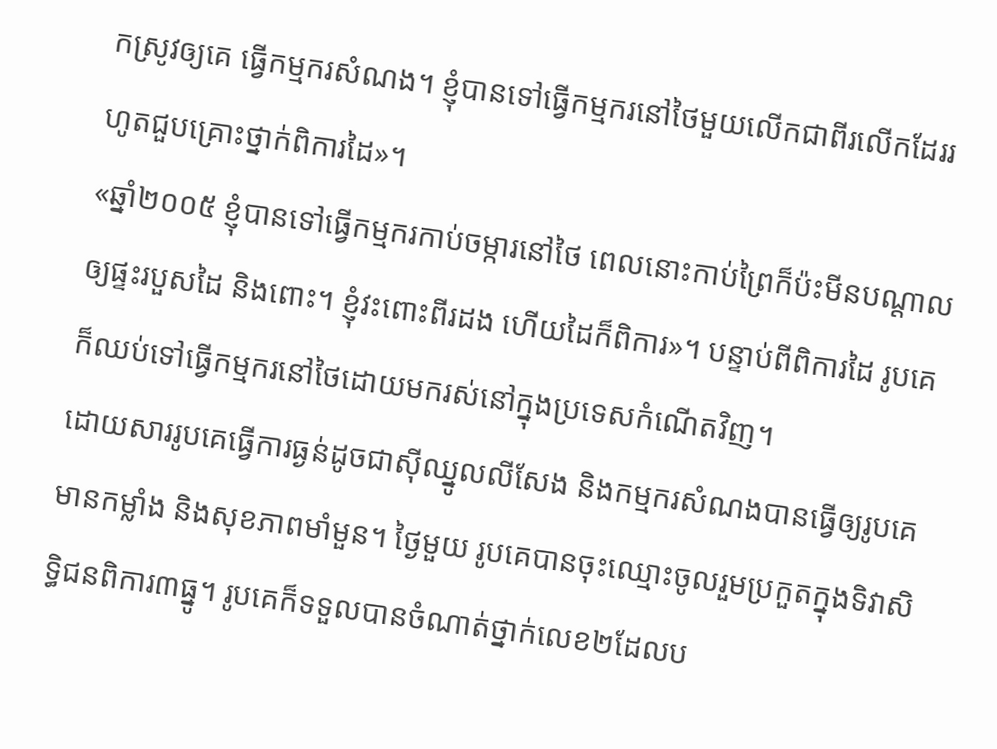កស្រូវឲ្យគេ ធ្វើកម្មករសំណង។ ខ្ញុំបានទៅធ្វើកម្មករនៅថៃមួយលើកជាពីរលើកដែររហូតជួបគ្រោះថ្នាក់ពិការដៃ»។
«ឆ្នាំ២០០៥ ខ្ញុំបានទៅធ្វើកម្មករកាប់ចម្ការនៅថៃ ពេលនោះកាប់ព្រៃក៏ប៉ះមីនបណ្តាលឲ្យផ្ទះរបួសដៃ និងពោះ។ ខ្ញុំវះពោះពីរដង ហើយដៃក៏ពិការ»។ បន្ទាប់ពីពិការដៃ រូបគេក៏ឈប់ទៅធ្វើកម្មករនៅថៃដោយមករស់នៅក្នុងប្រទេសកំណើតវិញ។
ដោយសាររូបគេធ្វើការធ្ងន់ដូចជាស៊ីឈ្នូលលីសែង និងកម្មករសំណងបានធ្វើឲ្យរូបគេមានកម្លាំង និងសុខភាពមាំមួន។ ថ្ងៃមួយ រូបគេបានចុះឈ្មោះចូលរួមប្រកួតក្នុងទិវាសិទ្ធិជនពិការ៣ធ្នូ។ រូបគេក៏ទទួលបានចំណាត់ថ្នាក់លេខ២ដែលប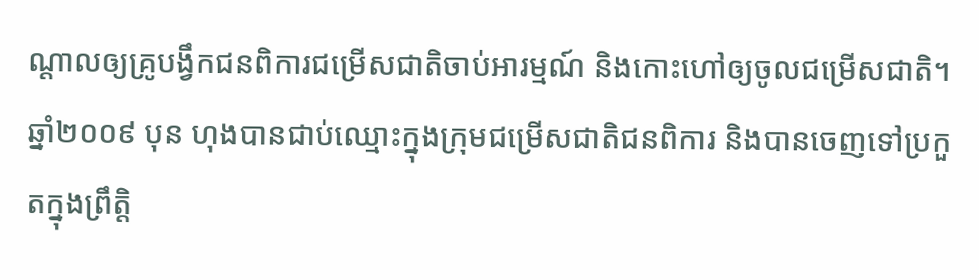ណ្ដាលឲ្យគ្រូបង្វឹកជនពិការជម្រើសជាតិចាប់អារម្មណ៍ និងកោះហៅឲ្យចូលជម្រើសជាតិ។
ឆ្នាំ២០០៩ បុន ហុងបានជាប់ឈ្មោះក្នុងក្រុមជម្រើសជាតិជនពិការ និងបានចេញទៅប្រកួតក្នុងព្រឹត្តិ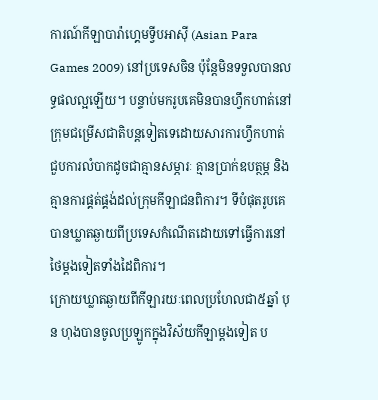ការណ៍កីឡាបារ៉ាហ្គេមទ្វីបអាស៊ី (Asian Para Games 2009) នៅប្រទេសចិន ប៉ុន្តែមិនទទួលបានលទ្ធផលល្អឡើយ។ បន្ទាប់មករូបគេមិនបានហ្វឹកហាត់នៅក្រុមជម្រើសជាតិបន្តទៀតទេដោយសារការហ្វឹកហាត់ជួបការលំបាកដូចជាគ្មានសម្ភារៈ គ្មានប្រាក់ឧបត្ថម្ភ និងគ្មានការផ្គត់ផ្គង់ដល់ក្រុមកីឡាជនពិការ។ ទីបំផុតរូបគេបានឃ្លាតឆ្ងាយពីប្រទេសកំណើតដោយទៅធ្វើការនៅថៃម្តងទៀតទាំងដៃពិការ។
ក្រោយឃ្លាតឆ្ងាយពីកីឡារយៈពេលប្រហែលជា៥ឆ្នាំ បុន ហុងបានចូលប្រឡូកក្នុងវិស័យកីឡាម្តងទៀត ប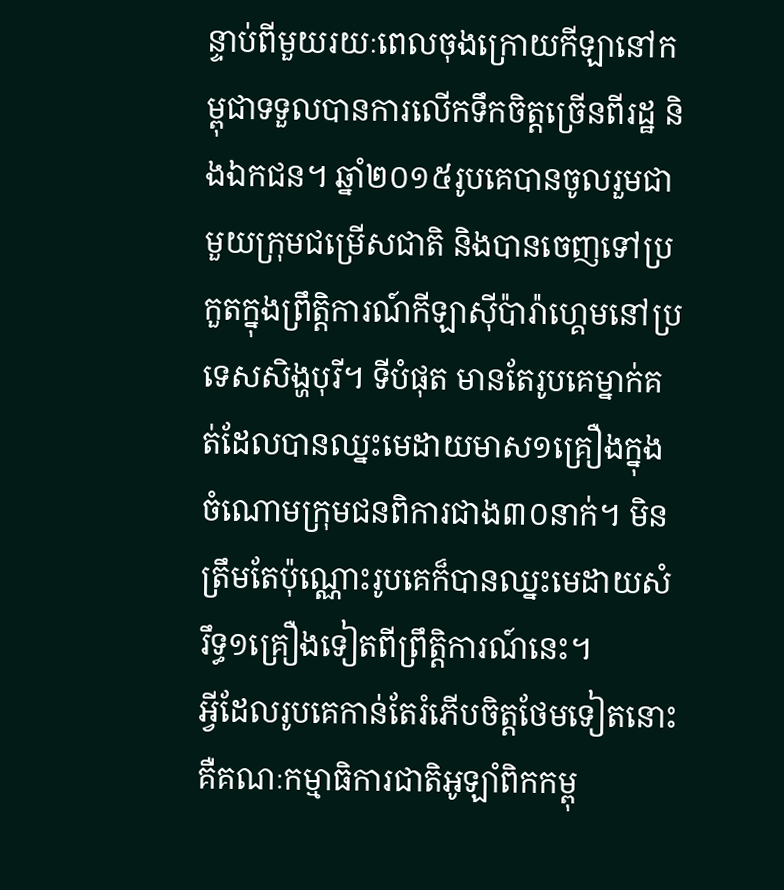ន្ទាប់ពីមួយរយៈពេលចុងក្រោយកីឡានៅកម្ពុជាទទួលបានការលើកទឹកចិត្តច្រើនពីរដ្ឋ និងឯកជន។ ឆ្នាំ២០១៥រូបគេបានចូលរួមជាមួយក្រុមជម្រើសជាតិ និងបានចេញទៅប្រកួតក្នុងព្រឹត្តិការណ៍កីឡាស៊ីប៉ារ៉ាហ្គេមនៅប្រទេសសិង្ហបុរី។ ទីបំផុត មានតែរូបគេម្នាក់គត់ដែលបានឈ្នះមេដាយមាស១គ្រឿងក្នុងចំណោមក្រុមជនពិការជាង៣០នាក់។ មិនត្រឹមតែប៉ុណ្ណោះរូបគេក៏បានឈ្នះមេដាយសំរឹទ្ធ១គ្រឿងទៀតពីព្រឹត្តិការណ៍នេះ។
អ្វីដែលរូបគេកាន់តែរំភើបចិត្តថែមទៀតនោះ គឺគណៈកម្មាធិការជាតិអូឡាំពិកកម្ពុ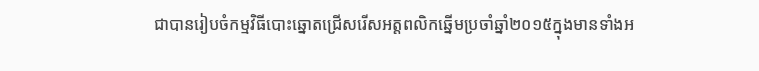ជាបានរៀបចំកម្មវិធីបោះឆ្នោតជ្រើសរើសអត្តពលិកឆ្នើមប្រចាំឆ្នាំ២០១៥ក្នុងមានទាំងអ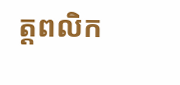ត្តពលិក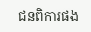ជនពិការផង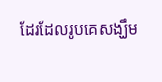ដែរដែលរូបគេសង្ឃឹម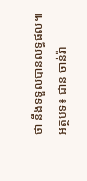ថា នឹងទទួលបានលទ្ធផល៕
អត្ថបទ៖ ជាន ចាន់រ៉ា